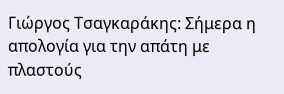Γιώργος Τσαγκαράκης: Σήμερα η απολογία για την απάτη με πλαστούς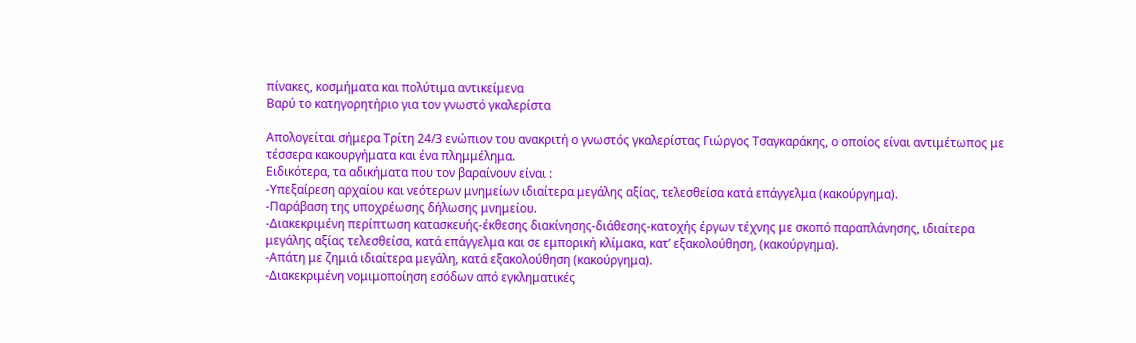πίνακες, κοσμήματα και πολύτιμα αντικείμενα
Βαρύ το κατηγορητήριο για τον γνωστό γκαλερίστα

Απολογείται σήμερα Τρίτη 24/3 ενώπιον του ανακριτή ο γνωστός γκαλερίστας Γιώργος Τσαγκαράκης, ο οποίος είναι αντιμέτωπος με τέσσερα κακουργήματα και ένα πλημμέλημα.
Ειδικότερα, τα αδικήματα που τον βαραίνουν είναι :
-Υπεξαίρεση αρχαίου και νεότερων μνημείων ιδιαίτερα μεγάλης αξίας, τελεσθείσα κατά επάγγελμα (κακούργημα).
-Παράβαση της υποχρέωσης δήλωσης μνημείου.
-Διακεκριμένη περίπτωση κατασκευής-έκθεσης διακίνησης-διάθεσης-κατοχής έργων τέχνης με σκοπό παραπλάνησης, ιδιαίτερα μεγάλης αξίας τελεσθείσα, κατά επάγγελμα και σε εμπορική κλίμακα, κατ’ εξακολούθηση, (κακούργημα).
-Απάτη με ζημιά ιδιαίτερα μεγάλη, κατά εξακολούθηση (κακούργημα).
-Διακεκριμένη νομιμοποίηση εσόδων από εγκληματικές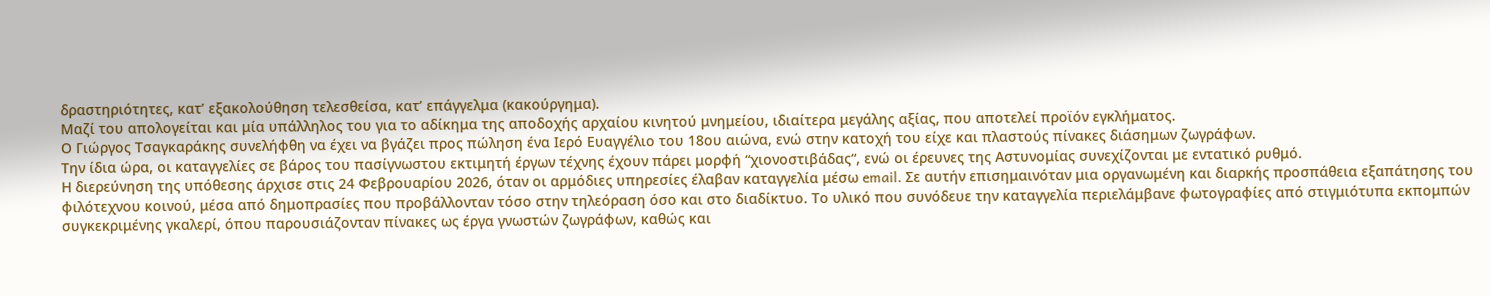δραστηριότητες, κατ’ εξακολούθηση τελεσθείσα, κατ’ επάγγελμα (κακούργημα).
Μαζί του απολογείται και μία υπάλληλος του για το αδίκημα της αποδοχής αρχαίου κινητού μνημείου, ιδιαίτερα μεγάλης αξίας, που αποτελεί προϊόν εγκλήματος.
Ο Γιώργος Τσαγκαράκης συνελήφθη να έχει να βγάζει προς πώληση ένα Ιερό Ευαγγέλιο του 18ου αιώνα, ενώ στην κατοχή του είχε και πλαστούς πίνακες διάσημων ζωγράφων.
Την ίδια ώρα, οι καταγγελίες σε βάρος του πασίγνωστου εκτιμητή έργων τέχνης έχουν πάρει μορφή “χιονοστιβάδας“, ενώ οι έρευνες της Αστυνομίας συνεχίζονται με εντατικό ρυθμό.
Η διερεύνηση της υπόθεσης άρχισε στις 24 Φεβρουαρίου 2026, όταν οι αρμόδιες υπηρεσίες έλαβαν καταγγελία μέσω email. Σε αυτήν επισημαινόταν μια οργανωμένη και διαρκής προσπάθεια εξαπάτησης του φιλότεχνου κοινού, μέσα από δημοπρασίες που προβάλλονταν τόσο στην τηλεόραση όσο και στο διαδίκτυο. Το υλικό που συνόδευε την καταγγελία περιελάμβανε φωτογραφίες από στιγμιότυπα εκπομπών συγκεκριμένης γκαλερί, όπου παρουσιάζονταν πίνακες ως έργα γνωστών ζωγράφων, καθώς και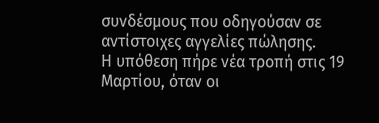συνδέσμους που οδηγούσαν σε αντίστοιχες αγγελίες πώλησης.
Η υπόθεση πήρε νέα τροπή στις 19 Μαρτίου, όταν οι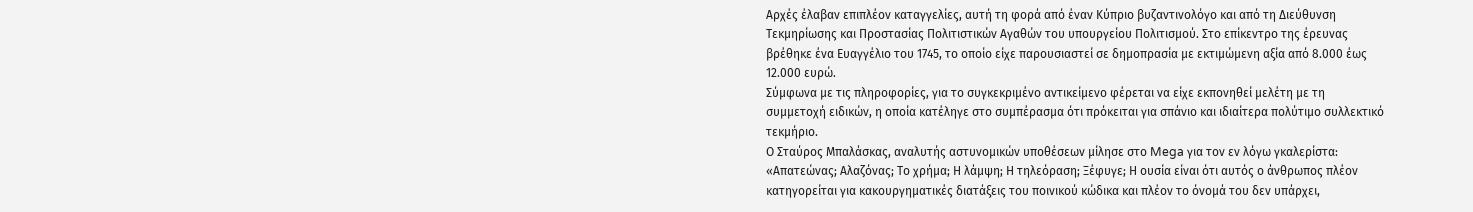Αρχές έλαβαν επιπλέον καταγγελίες, αυτή τη φορά από έναν Κύπριο βυζαντινολόγο και από τη Διεύθυνση Τεκμηρίωσης και Προστασίας Πολιτιστικών Αγαθών του υπουργείου Πολιτισμού. Στο επίκεντρο της έρευνας βρέθηκε ένα Ευαγγέλιο του 1745, το οποίο είχε παρουσιαστεί σε δημοπρασία με εκτιμώμενη αξία από 8.000 έως 12.000 ευρώ.
Σύμφωνα με τις πληροφορίες, για το συγκεκριμένο αντικείμενο φέρεται να είχε εκπονηθεί μελέτη με τη συμμετοχή ειδικών, η οποία κατέληγε στο συμπέρασμα ότι πρόκειται για σπάνιο και ιδιαίτερα πολύτιμο συλλεκτικό τεκμήριο.
Ο Σταύρος Μπαλάσκας, αναλυτής αστυνομικών υποθέσεων μίλησε στο Mega για τον εν λόγω γκαλερίστα: «Απατεώνας; Αλαζόνας; Το χρήμα; Η λάμψη; Η τηλεόραση; Ξέφυγε; Η ουσία είναι ότι αυτός ο άνθρωπος πλέον κατηγορείται για κακουργηματικές διατάξεις του ποινικού κώδικα και πλέον το όνομά του δεν υπάρχει,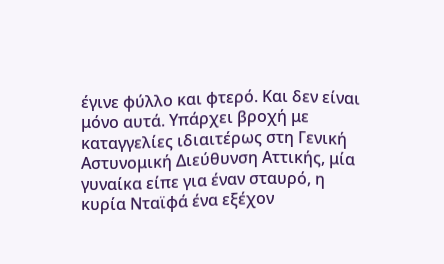έγινε φύλλο και φτερό. Και δεν είναι μόνο αυτά. Υπάρχει βροχή με καταγγελίες ιδιαιτέρως στη Γενική Αστυνομική Διεύθυνση Αττικής, μία γυναίκα είπε για έναν σταυρό, η κυρία Νταϊφά ένα εξέχον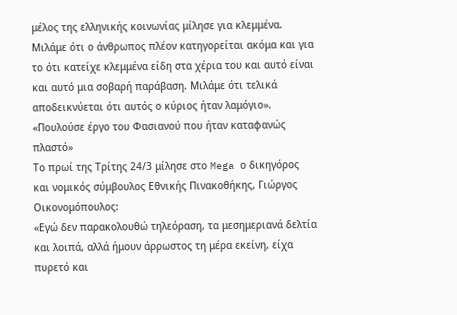μέλος της ελληνικής κοινωνίας μίλησε για κλεμμένα. Μιλάμε ότι ο άνθρωπος πλέον κατηγορείται ακόμα και για το ότι κατείχε κλεμμένα είδη στα χέρια του και αυτό είναι και αυτό μια σοβαρή παράβαση. Μιλάμε ότι τελικά αποδεικνύεται ότι αυτός ο κύριος ήταν λαμόγιο».
«Πουλούσε έργο του Φασιανού που ήταν καταφανώς πλαστό»
Το πρωί της Τρίτης 24/3 μίλησε στο Mega ο δικηγόρος και νομικός σύμβουλος Εθνικής Πινακοθήκης, Γιώργος Οικονομόπουλος:
«Εγώ δεν παρακολουθώ τηλεόραση, τα μεσημεριανά δελτία και λοιπά, αλλά ήμουν άρρωστος τη μέρα εκείνη, είχα πυρετό και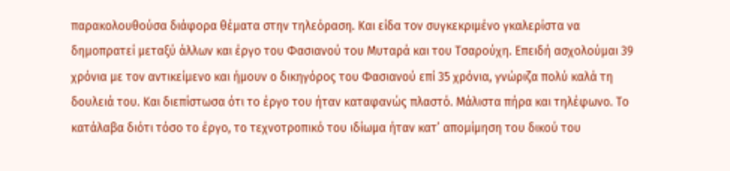παρακολουθούσα διάφορα θέματα στην τηλεόραση. Και είδα τον συγκεκριμένο γκαλερίστα να δημοπρατεί μεταξύ άλλων και έργο του Φασιανού του Μυταρά και του Τσαρούχη. Επειδή ασχολούμαι 39 χρόνια με τον αντικείμενο και ήμουν ο δικηγόρος του Φασιανού επί 35 χρόνια, γνώριζα πολύ καλά τη δουλειά του. Και διεπίστωσα ότι το έργο του ήταν καταφανώς πλαστό. Μάλιστα πήρα και τηλέφωνο. Το κατάλαβα διότι τόσο το έργο, το τεχνοτροπικό του ιδίωμα ήταν κατ’ απομίμηση του δικού του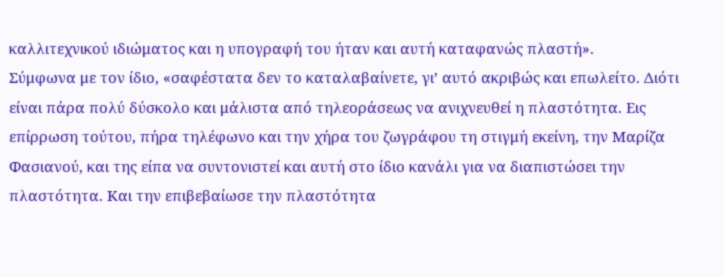καλλιτεχνικού ιδιώματος και η υπογραφή του ήταν και αυτή καταφανώς πλαστή».
Σύμφωνα με τον ίδιο, «σαφέστατα δεν το καταλαβαίνετε, γι’ αυτό ακριβώς και επωλείτο. Διότι είναι πάρα πολύ δύσκολο και μάλιστα από τηλεοράσεως να ανιχνευθεί η πλαστότητα. Εις επίρρωση τούτου, πήρα τηλέφωνο και την χήρα του ζωγράφου τη στιγμή εκείνη, την Μαρίζα Φασιανού, και της είπα να συντονιστεί και αυτή στο ίδιο κανάλι για να διαπιστώσει την πλαστότητα. Και την επιβεβαίωσε την πλαστότητα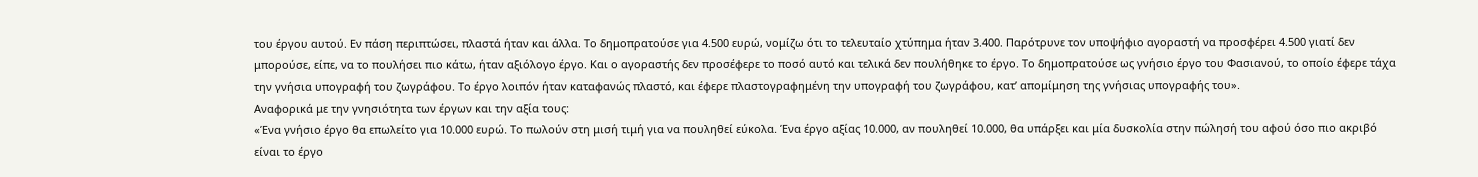του έργου αυτού. Εν πάση περιπτώσει, πλαστά ήταν και άλλα. Το δημοπρατούσε για 4.500 ευρώ, νομίζω ότι το τελευταίο χτύπημα ήταν 3.400. Παρότρυνε τον υποψήφιο αγοραστή να προσφέρει 4.500 γιατί δεν μπορούσε, είπε, να το πουλήσει πιο κάτω, ήταν αξιόλογο έργο. Και ο αγοραστής δεν προσέφερε το ποσό αυτό και τελικά δεν πουλήθηκε το έργο. Το δημοπρατούσε ως γνήσιο έργο του Φασιανού, το οποίο έφερε τάχα την γνήσια υπογραφή του ζωγράφου. Το έργο λοιπόν ήταν καταφανώς πλαστό, και έφερε πλαστογραφημένη την υπογραφή του ζωγράφου, κατ’ απομίμηση της γνήσιας υπογραφής του».
Αναφορικά με την γνησιότητα των έργων και την αξία τους:
«Ένα γνήσιο έργο θα επωλείτο για 10.000 ευρώ. Το πωλούν στη μισή τιμή για να πουληθεί εύκολα. Ένα έργο αξίας 10.000, αν πουληθεί 10.000, θα υπάρξει και μία δυσκολία στην πώλησή του αφού όσο πιο ακριβό είναι το έργο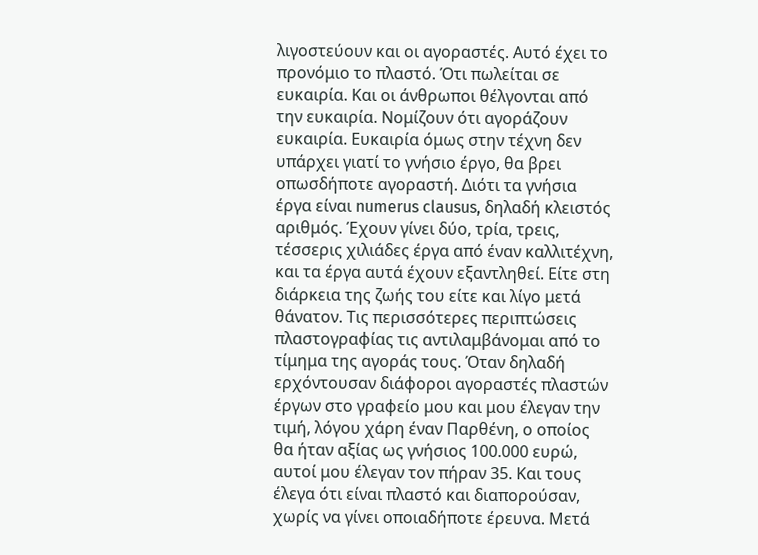λιγοστεύουν και οι αγοραστές. Αυτό έχει το προνόμιο το πλαστό. Ότι πωλείται σε ευκαιρία. Και οι άνθρωποι θέλγονται από την ευκαιρία. Νομίζουν ότι αγοράζουν ευκαιρία. Ευκαιρία όμως στην τέχνη δεν υπάρχει γιατί το γνήσιο έργο, θα βρει οπωσδήποτε αγοραστή. Διότι τα γνήσια έργα είναι numerus clausus, δηλαδή κλειστός αριθμός. Έχουν γίνει δύο, τρία, τρεις, τέσσερις χιλιάδες έργα από έναν καλλιτέχνη, και τα έργα αυτά έχουν εξαντληθεί. Είτε στη διάρκεια της ζωής του είτε και λίγο μετά θάνατον. Τις περισσότερες περιπτώσεις πλαστογραφίας τις αντιλαμβάνομαι από το τίμημα της αγοράς τους. Όταν δηλαδή ερχόντουσαν διάφοροι αγοραστές πλαστών έργων στο γραφείο μου και μου έλεγαν την τιμή, λόγου χάρη έναν Παρθένη, ο οποίος θα ήταν αξίας ως γνήσιος 100.000 ευρώ, αυτοί μου έλεγαν τον πήραν 35. Και τους έλεγα ότι είναι πλαστό και διαπορούσαν, χωρίς να γίνει οποιαδήποτε έρευνα. Μετά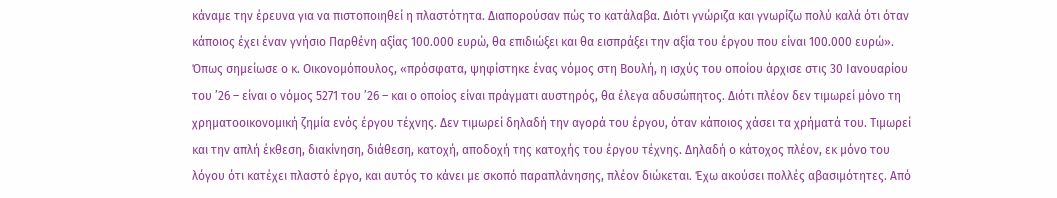κάναμε την έρευνα για να πιστοποιηθεί η πλαστότητα. Διαπορούσαν πώς το κατάλαβα. Διότι γνώριζα και γνωρίζω πολύ καλά ότι όταν κάποιος έχει έναν γνήσιο Παρθένη αξίας 100.000 ευρώ, θα επιδιώξει και θα εισπράξει την αξία του έργου που είναι 100.000 ευρώ».
Όπως σημείωσε ο κ. Οικονομόπουλος, «πρόσφατα, ψηφίστηκε ένας νόμος στη Βουλή, η ισχύς του οποίου άρχισε στις 30 Ιανουαρίου του ’26 – είναι ο νόμος 5271 του ’26 – και ο οποίος είναι πράγματι αυστηρός, θα έλεγα αδυσώπητος. Διότι πλέον δεν τιμωρεί μόνο τη χρηματοοικονομική ζημία ενός έργου τέχνης. Δεν τιμωρεί δηλαδή την αγορά του έργου, όταν κάποιος χάσει τα χρήματά του. Τιμωρεί και την απλή έκθεση, διακίνηση, διάθεση, κατοχή, αποδοχή της κατοχής του έργου τέχνης. Δηλαδή ο κάτοχος πλέον, εκ μόνο του λόγου ότι κατέχει πλαστό έργο, και αυτός το κάνει με σκοπό παραπλάνησης, πλέον διώκεται. Έχω ακούσει πολλές αβασιμότητες. Από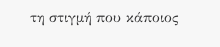τη στιγμή που κάποιος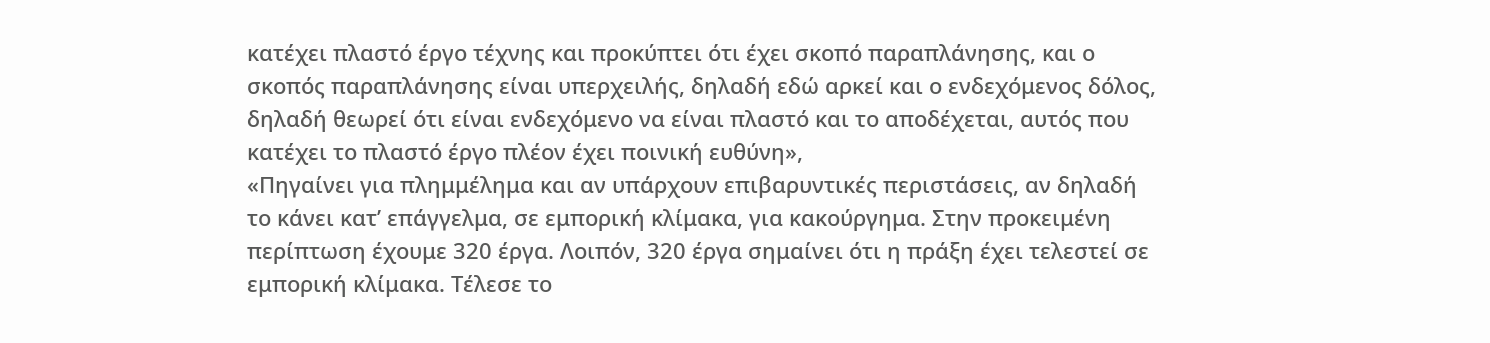κατέχει πλαστό έργο τέχνης και προκύπτει ότι έχει σκοπό παραπλάνησης, και ο σκοπός παραπλάνησης είναι υπερχειλής, δηλαδή εδώ αρκεί και ο ενδεχόμενος δόλος, δηλαδή θεωρεί ότι είναι ενδεχόμενο να είναι πλαστό και το αποδέχεται, αυτός που κατέχει το πλαστό έργο πλέον έχει ποινική ευθύνη»,
«Πηγαίνει για πλημμέλημα και αν υπάρχουν επιβαρυντικές περιστάσεις, αν δηλαδή το κάνει κατ’ επάγγελμα, σε εμπορική κλίμακα, για κακούργημα. Στην προκειμένη περίπτωση έχουμε 320 έργα. Λοιπόν, 320 έργα σημαίνει ότι η πράξη έχει τελεστεί σε εμπορική κλίμακα. Τέλεσε το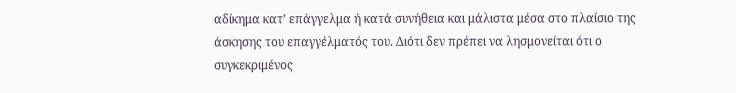αδίκημα κατ’ επάγγελμα ή κατά συνήθεια και μάλιστα μέσα στο πλαίσιο της άσκησης του επαγγέλματός του. Διότι δεν πρέπει να λησμονείται ότι ο συγκεκριμένος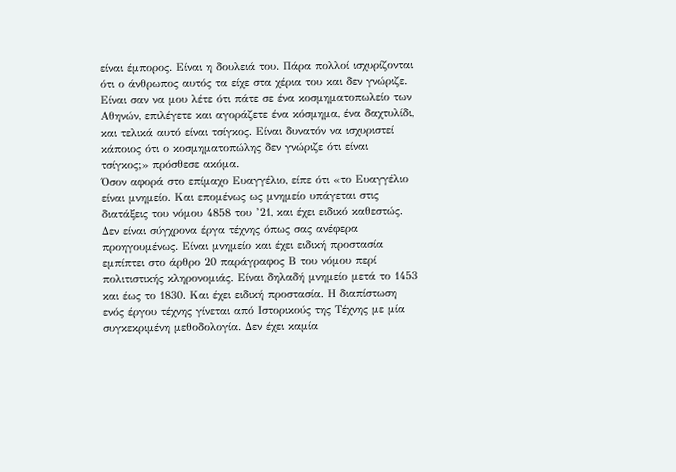είναι έμπορος. Είναι η δουλειά του. Πάρα πολλοί ισχυρίζονται ότι ο άνθρωπος αυτός τα είχε στα χέρια του και δεν γνώριζε. Είναι σαν να μου λέτε ότι πάτε σε ένα κοσμηματοπωλείο των Αθηνών, επιλέγετε και αγοράζετε ένα κόσμημα, ένα δαχτυλίδι, και τελικά αυτό είναι τσίγκος. Είναι δυνατόν να ισχυριστεί κάποιος ότι ο κοσμηματοπώλης δεν γνώριζε ότι είναι τσίγκος;» πρόσθεσε ακόμα.
Όσον αφορά στο επίμαχο Ευαγγέλιο, είπε ότι «το Ευαγγέλιο είναι μνημείο. Και επομένως ως μνημείο υπάγεται στις διατάξεις του νόμου 4858 του ’21, και έχει ειδικό καθεστώς. Δεν είναι σύγχρονα έργα τέχνης όπως σας ανέφερα προηγουμένως. Είναι μνημείο και έχει ειδική προστασία εμπίπτει στο άρθρο 20 παράγραφος Β του νόμου περί πολιτιστικής κληρονομιάς. Είναι δηλαδή μνημείο μετά το 1453 και έως το 1830. Και έχει ειδική προστασία. Η διαπίστωση ενός έργου τέχνης γίνεται από Ιστορικούς της Τέχνης με μία συγκεκριμένη μεθοδολογία. Δεν έχει καμία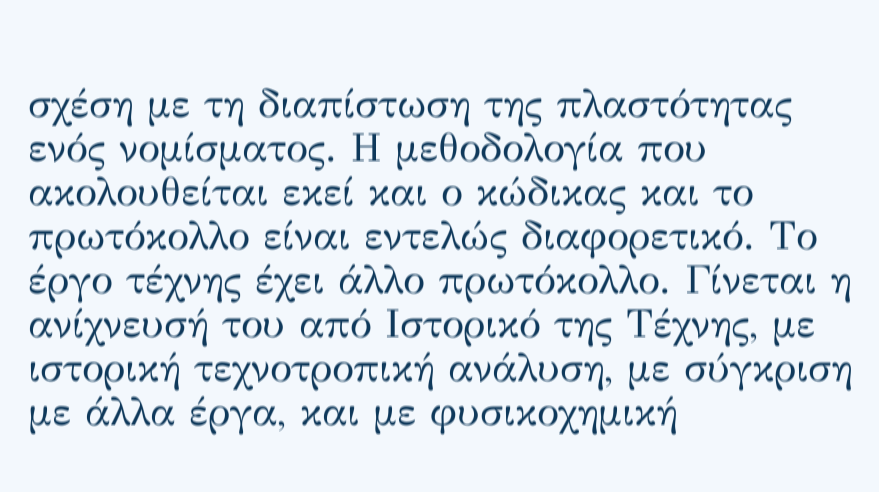σχέση με τη διαπίστωση της πλαστότητας ενός νομίσματος. Η μεθοδολογία που ακολουθείται εκεί και ο κώδικας και το πρωτόκολλο είναι εντελώς διαφορετικό. Το έργο τέχνης έχει άλλο πρωτόκολλο. Γίνεται η ανίχνευσή του από Ιστορικό της Τέχνης, με ιστορική τεχνοτροπική ανάλυση, με σύγκριση με άλλα έργα, και με φυσικοχημική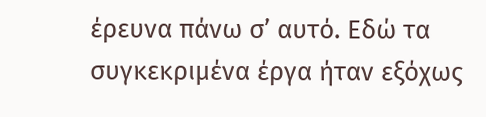έρευνα πάνω σ’ αυτό. Εδώ τα συγκεκριμένα έργα ήταν εξόχως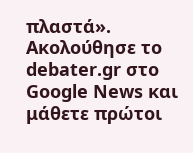πλαστά».
Ακολούθησε το debater.gr στο Google News και μάθετε πρώτοι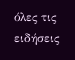όλες τις ειδήσεις